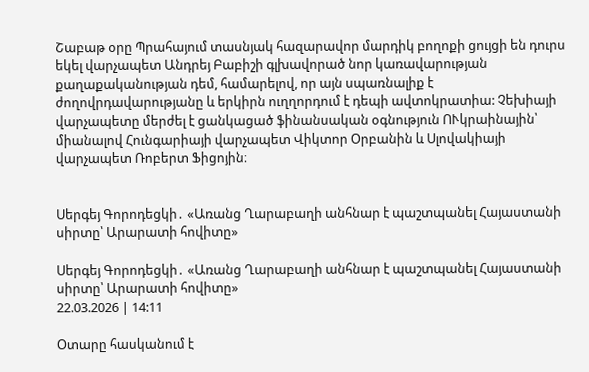Շաբաթ օրը Պրահայում տասնյակ հազարավոր մարդիկ բողոքի ցույցի են դուրս եկել վարչապետ Անդրեյ Բաբիշի գլխավորած նոր կառավարության քաղաքականության դեմ, համարելով, որ այն սպառնալիք է ժողովրդավարությանը և երկիրն ուղղորդում է դեպի ավտոկրատիա: Չեխիայի վարչապետը մերժել է ցանկացած ֆինանսական օգնություն ՈՒկրաինային՝ միանալով Հունգարիայի վարչապետ Վիկտոր Օրբանին և Սլովակիայի վարչապետ Ռոբերտ Ֆիցոյին։


Սերգեյ Գորոդեցկի․ «Առանց Ղարաբաղի անհնար է պաշտպանել Հայաստանի սիրտը՝ Արարատի հովիտը»

Սերգեյ Գորոդեցկի․ «Առանց Ղարաբաղի անհնար է պաշտպանել Հայաստանի սիրտը՝ Արարատի հովիտը»
22.03.2026 | 14:11

Օտարը հասկանում է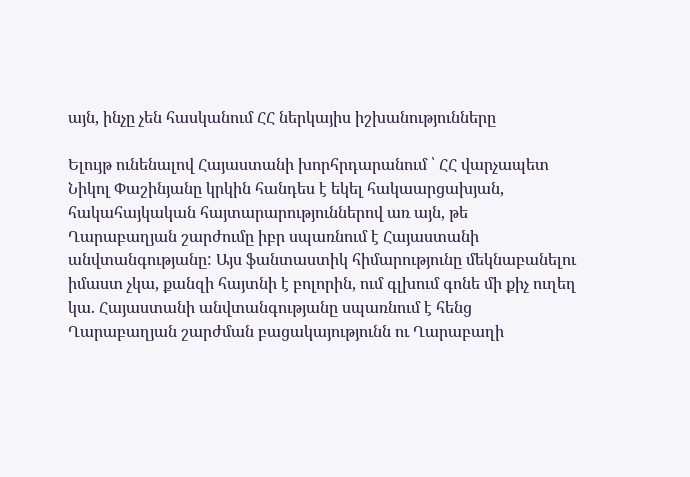այն, ինչը չեն հասկանում ՀՀ ներկայիս իշխանությունները

Ելույթ ունենալով Հայաստանի խորհրդարանում ՝ ՀՀ վարչապետ Նիկոլ Փաշինյանը կրկին հանդես է եկել հակաարցախյան, հակահայկական հայտարարություններով առ այն, թե Ղարաբաղյան շարժումը իբր սպառնում է Հայաստանի անվտանգությանը: Այս ֆանտաստիկ հիմարությունը մեկնաբանելու իմաստ չկա, քանզի հայտնի է բոլորին, ում գլխում գոնե մի քիչ ուղեղ կա. Հայաստանի անվտանգությանը սպառնում է հենց Ղարաբաղյան շարժման բացակայությունն ու Ղարաբաղի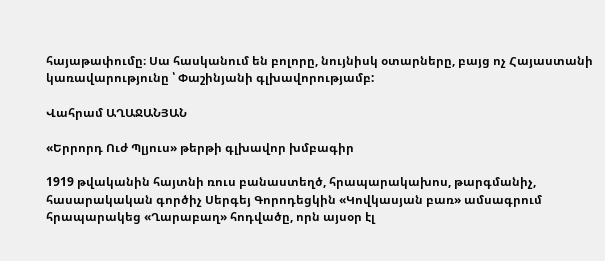հայաթափումը։ Սա հասկանում են բոլորը, նույնիսկ օտարները, բայց ոչ Հայաստանի կառավարությունը ՝ Փաշինյանի գլխավորությամբ:

Վահրամ ԱՂԱՋԱՆՅԱՆ

«Երրորդ Ուժ Պլյուս» թերթի գլխավոր խմբագիր

1919 թվականին հայտնի ռուս բանաստեղծ, հրապարակախոս, թարգմանիչ, հասարակական գործիչ Սերգեյ Գորոդեցկին «Կովկասյան բառ» ամսագրում հրապարակեց «Ղարաբաղ» հոդվածը, որն այսօր էլ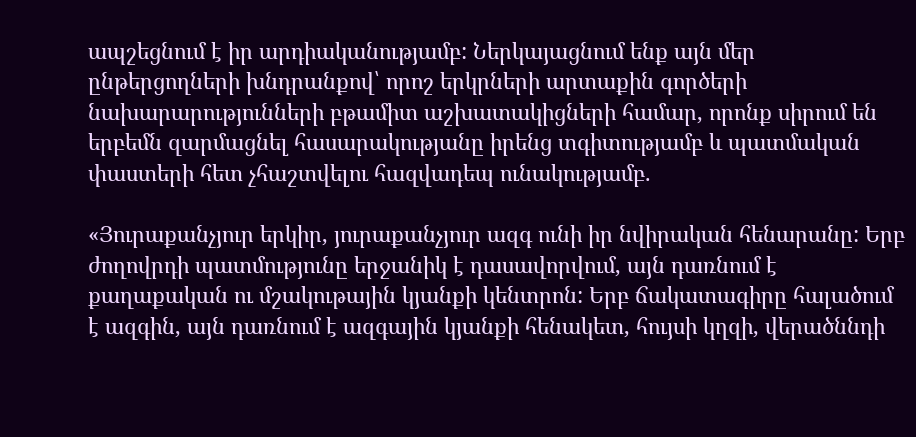ապշեցնում է իր արդիականությամբ: Ներկայացնում ենք այն մեր ընթերցողների խնդրանքով՝ որոշ երկրների արտաքին գործերի նախարարությունների բթամիտ աշխատակիցների համար, որոնք սիրում են երբեմն զարմացնել հասարակությանը իրենց տգիտությամբ և պատմական փաստերի հետ չհաշտվելու հազվադեպ ունակությամբ.

«Յուրաքանչյուր երկիր, յուրաքանչյուր ազգ ունի իր նվիրական հենարանը: Երբ ժողովրդի պատմությունը երջանիկ է դասավորվում, այն դառնում է քաղաքական ու մշակութային կյանքի կենտրոն: Երբ ճակատագիրը հալածում է ազգին, այն դառնում է ազգային կյանքի հենակետ, հույսի կղզի, վերածննդի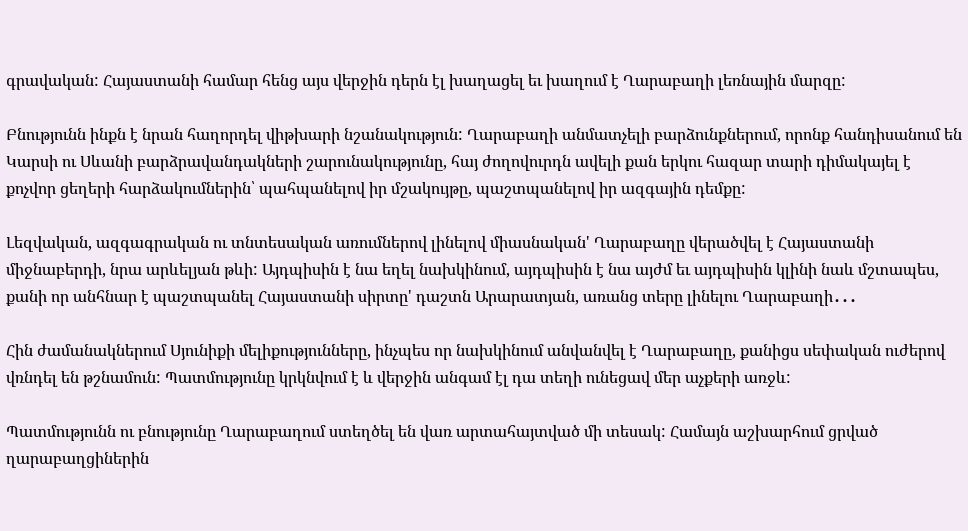գրավական: Հայաստանի համար հենց այս վերջին դերն էլ խաղացել եւ խաղում է Ղարաբաղի լեռնային մարզը:

Բնությունն ինքն է նրան հաղորդել վիթխարի նշանակություն: Ղարաբաղի անմատչելի բարձունքներում, որոնք հանդիսանում են Կարսի ու Սևանի բարձրավանդակների շարունակությունը, հայ ժողովուրդն ավելի քան երկու հազար տարի դիմակայել է քոչվոր ցեղերի հարձակումներին՝ պահպանելով իր մշակույթը, պաշտպանելով իր ազգային դեմքը:

Լեզվական, ազգագրական ու տնտեսական առումներով լինելով միասնական' Ղարաբաղը վերածվել է Հայաստանի միջնաբերդի, նրա արևելյան թևի: Այդպիսին է նա եղել նախկինում, այդպիսին է նա այժմ եւ այդպիսին կլինի նաև մշտապես, քանի որ անհնար է պաշտպանել Հայաստանի սիրտը' դաշտն Արարատյան, առանց տերը լինելու Ղարաբաղի․․․

Հին ժամանակներում Սյունիքի մելիքությունները, ինչպես որ նախկինում անվանվել է Ղարաբաղը, քանիցս սեփական ուժերով վռնդել են թշնամուն: Պատմությունը կրկնվում է և վերջին անգամ էլ դա տեղի ունեցավ մեր աչքերի առջև:

Պատմությունն ու բնությունը Ղարաբաղում ստեղծել են վառ արտահայտված մի տեսակ: Համայն աշխարհում ցրված ղարաբաղցիներին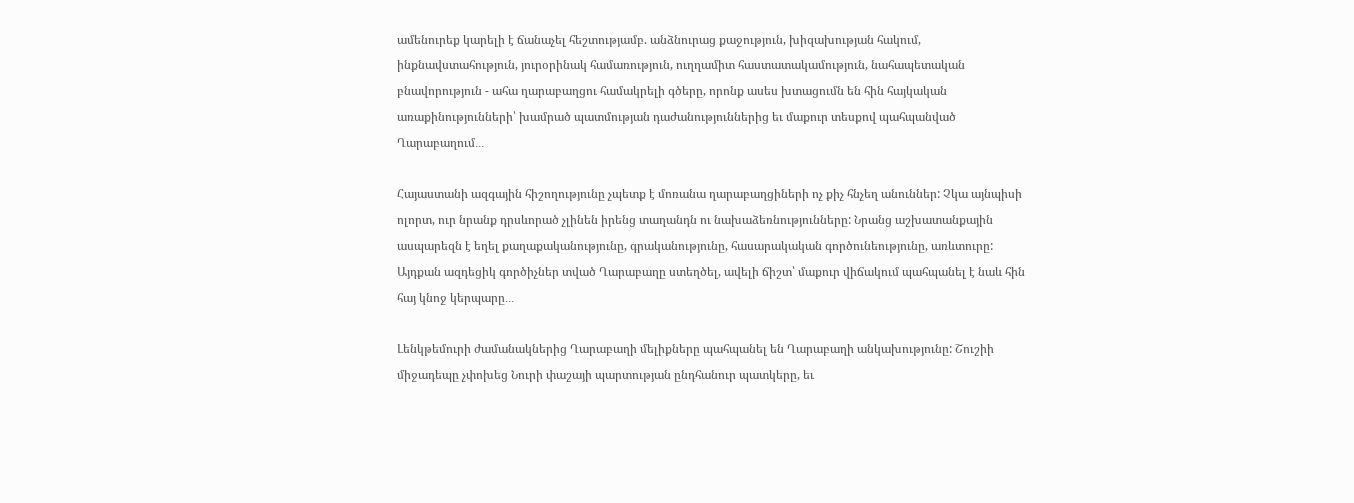ամենուրեք կարելի է ճանաչել հեշտությամբ. անձնուրաց քաջություն, խիզախության հակում, ինքնավստահություն, յուրօրինակ համառություն, ուղղամիտ հաստատակամություն, նահապետական բնավորություն - ահա ղարաբաղցու համակրելի գծերը, որոնք ասես խտացումն են հին հայկական առաքինությունների՝ խամրած պատմության դաժանություններից եւ մաքուր տեսքով պահպանված Ղարաբաղում․․․

Հայաստանի ազգային հիշողությունը չպետք է մոռանա ղարաբաղցիների ոչ քիչ հնչեղ անուններ: Չկա այնպիսի ոլորտ, ուր նրանք դրսևորած չլինեն իրենց տաղանդն ու նախաձեռնությունները: Նրանց աշխատանքային ասպարեզն է եղել քաղաքականությունը, գրականությունը, հասարակական գործունեությունը, առևտուրը: Այդքան ազդեցիկ գործիչներ տված Ղարաբաղը ստեղծել, ավելի ճիշտ՝ մաքուր վիճակում պահպանել է նաև հին հայ կնոջ կերպարը․․․

Լենկթեմուրի ժամանակներից Ղարաբաղի մելիքները պահպանել են Ղարաբաղի անկախությունը: Շուշիի միջադեպը չփոխեց Նուրի փաշայի պարտության ընդհանուր պատկերը, եւ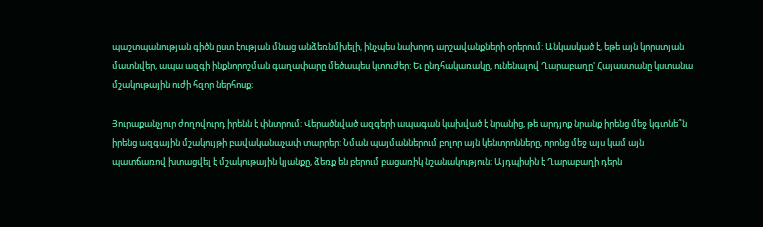պաշտպանության գիծն ըստ էության մնաց անձեռնմխելի, ինչպես նախորդ արշավանքների օրերում: Անկասկած է, եթե այն կորստյան մատնվեր, ապա ազգի ինքնորոշման գաղափարը մեծապես կտուժեր: Եւ ընդհակառակը, ունենալով Ղարաբաղը' Հայաստանը կստանա մշակութային ուժի հզոր ներհոսք։

Յուրաքանչյուր ժողովուրդ իրենն է փնտրում: Վերածնված ազգերի ապագան կախված է նրանից, թե արդյոք նրանք իրենց մեջ կգտնե՞ն իրենց ազգային մշակույթի բավականաչափ տարրեր: Նման պայմաններում բոլոր այն կենտրոնները, որոնց մեջ այս կամ այն պատճառով խտացվել է մշակութային կյանքը, ձեռք են բերում բացառիկ նշանակություն։ Այդպիսին է Ղարաբաղի դերն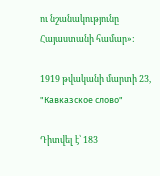ու նշանակությունը Հայաստանի համար»:

1919 թվականի մարտի 23, "Кавказское слово"

Դիտվել է՝ 183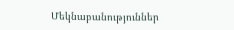Մեկնաբանություններ